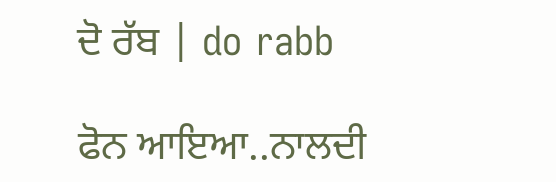ਦੋ ਰੱਬ | do rabb

ਫੋਨ ਆਇਆ..ਨਾਲਦੀ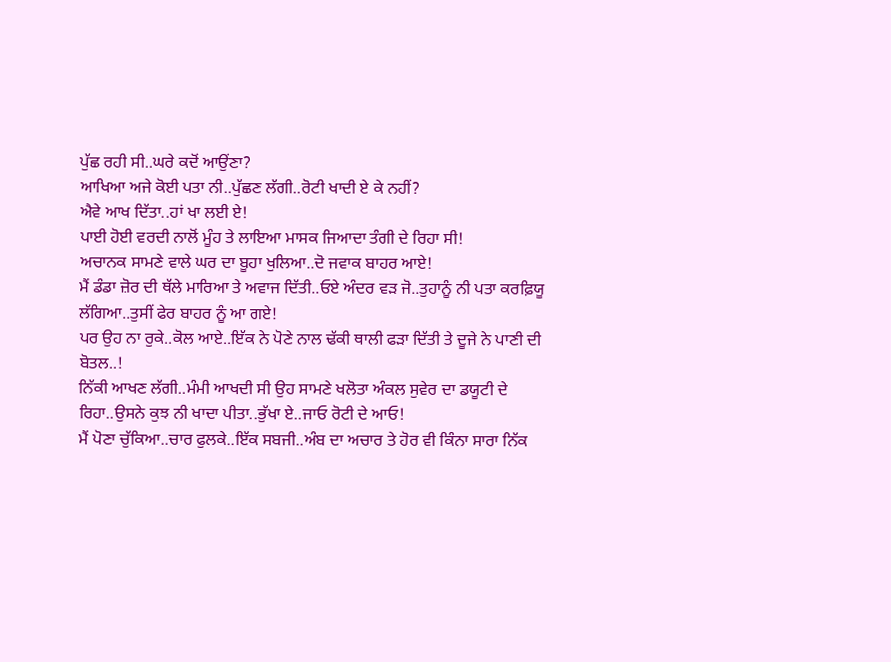ਪੁੱਛ ਰਹੀ ਸੀ..ਘਰੇ ਕਦੋਂ ਆਉਂਣਾ?
ਆਖਿਆ ਅਜੇ ਕੋਈ ਪਤਾ ਨੀ..ਪੁੱਛਣ ਲੱਗੀ..ਰੋਟੀ ਖਾਦੀ ਏ ਕੇ ਨਹੀਂ?
ਐਵੇ ਆਖ ਦਿੱਤਾ..ਹਾਂ ਖਾ ਲਈ ਏ!
ਪਾਈ ਹੋਈ ਵਰਦੀ ਨਾਲੋਂ ਮੂੰਹ ਤੇ ਲਾਇਆ ਮਾਸਕ ਜਿਆਦਾ ਤੰਗੀ ਦੇ ਰਿਹਾ ਸੀ!
ਅਚਾਨਕ ਸਾਮਣੇ ਵਾਲੇ ਘਰ ਦਾ ਬੂਹਾ ਖੁਲਿਆ..ਦੋ ਜਵਾਕ ਬਾਹਰ ਆਏ!
ਮੈਂ ਡੰਡਾ ਜ਼ੋਰ ਦੀ ਥੱਲੇ ਮਾਰਿਆ ਤੇ ਅਵਾਜ ਦਿੱਤੀ..ਓਏ ਅੰਦਰ ਵੜ ਜੋ..ਤੁਹਾਨੂੰ ਨੀ ਪਤਾ ਕਰਫ਼ਿਯੂ ਲੱਗਿਆ..ਤੁਸੀਂ ਫੇਰ ਬਾਹਰ ਨੂੰ ਆ ਗਏ!
ਪਰ ਉਹ ਨਾ ਰੁਕੇ..ਕੋਲ ਆਏ..ਇੱਕ ਨੇ ਪੋਣੇ ਨਾਲ ਢੱਕੀ ਥਾਲੀ ਫੜਾ ਦਿੱਤੀ ਤੇ ਦੂਜੇ ਨੇ ਪਾਣੀ ਦੀ ਬੋਤਲ..!
ਨਿੱਕੀ ਆਖਣ ਲੱਗੀ..ਮੰਮੀ ਆਖਦੀ ਸੀ ਉਹ ਸਾਮਣੇ ਖਲੋਤਾ ਅੰਕਲ ਸੁਵੇਰ ਦਾ ਡਯੂਟੀ ਦੇ ਰਿਹਾ..ਉਸਨੇ ਕੁਝ ਨੀ ਖਾਦਾ ਪੀਤਾ..ਭੁੱਖਾ ਏ..ਜਾਓ ਰੋਟੀ ਦੇ ਆਓ!
ਮੈਂ ਪੋਣਾ ਚੁੱਕਿਆ..ਚਾਰ ਫੁਲਕੇ..ਇੱਕ ਸਬਜੀ..ਅੰਬ ਦਾ ਅਚਾਰ ਤੇ ਹੋਰ ਵੀ ਕਿੰਨਾ ਸਾਰਾ ਨਿੱਕ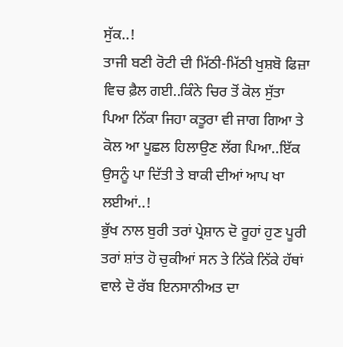ਸੁੱਕ..!
ਤਾਜੀ ਬਣੀ ਰੋਟੀ ਦੀ ਮਿੱਠੀ-ਮਿੱਠੀ ਖੁਸ਼ਬੋ ਫਿਜ਼ਾ ਵਿਚ ਫ਼ੈਲ ਗਈ..ਕਿੰਨੇ ਚਿਰ ਤੋਂ ਕੋਲ ਸੁੱਤਾ ਪਿਆ ਨਿੱਕਾ ਜਿਹਾ ਕਤੂਰਾ ਵੀ ਜਾਗ ਗਿਆ ਤੇ ਕੋਲ ਆ ਪੂਛਲ ਹਿਲਾਉਣ ਲੱਗ ਪਿਆ..ਇੱਕ ਉਸਨੂੰ ਪਾ ਦਿੱਤੀ ਤੇ ਬਾਕੀ ਦੀਆਂ ਆਪ ਖਾ ਲਈਆਂ..!
ਭੁੱਖ ਨਾਲ ਬੁਰੀ ਤਰਾਂ ਪ੍ਰੇਸ਼ਾਨ ਦੋ ਰੂਹਾਂ ਹੁਣ ਪੂਰੀ ਤਰਾਂ ਸ਼ਾਂਤ ਹੋ ਚੁਕੀਆਂ ਸਨ ਤੇ ਨਿੱਕੇ ਨਿੱਕੇ ਹੱਥਾਂ ਵਾਲੇ ਦੋ ਰੱਬ ਇਨਸਾਨੀਅਤ ਦਾ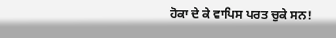ਹੋਕਾ ਦੇ ਕੇ ਵਾਪਿਸ ਪਰਤ ਚੁਕੇ ਸਨ!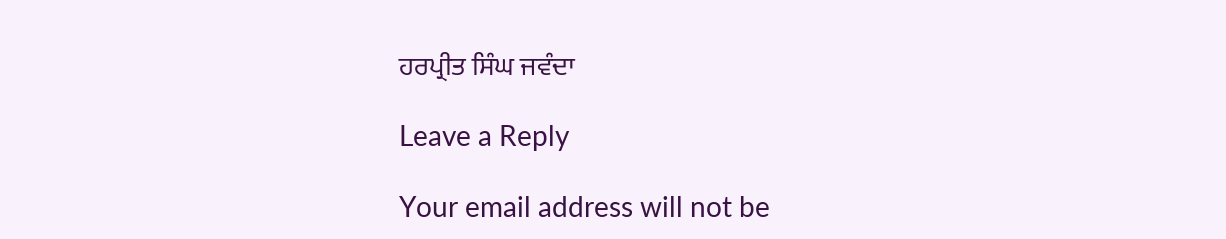ਹਰਪ੍ਰੀਤ ਸਿੰਘ ਜਵੰਦਾ

Leave a Reply

Your email address will not be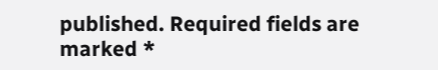published. Required fields are marked *